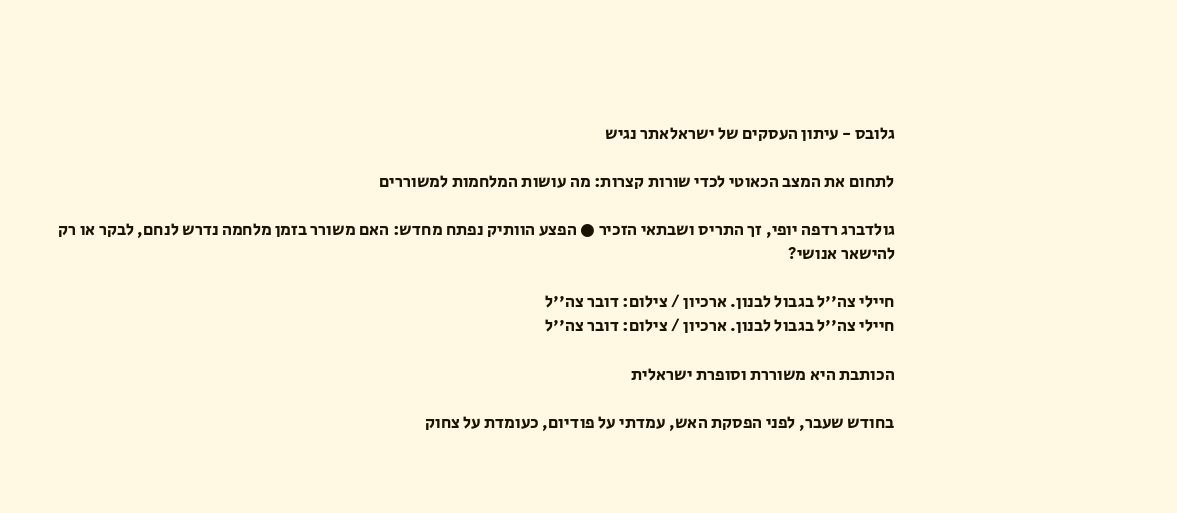גלובס - עיתון העסקים של ישראלאתר נגיש

לתחום את המצב הכאוטי לכדי שורות קצרות: מה עושות המלחמות למשוררים

גולדברג רדפה יופי, זך התריס ושבתאי הזכיר ● הפצע הוותיק נפתח מחדש: האם משורר בזמן מלחמה נדרש לנחם, לבקר או רק להישאר אנושי?

חיילי צה''ל בגבול לבנון. ארכיון / צילום: דובר צה''ל
חיילי צה''ל בגבול לבנון. ארכיון / צילום: דובר צה''ל

הכותבת היא משוררת וסופרת ישראלית

בחודש שעבר, לפני הפסקת האש, עמדתי על פודיום, כעומדת על צחוק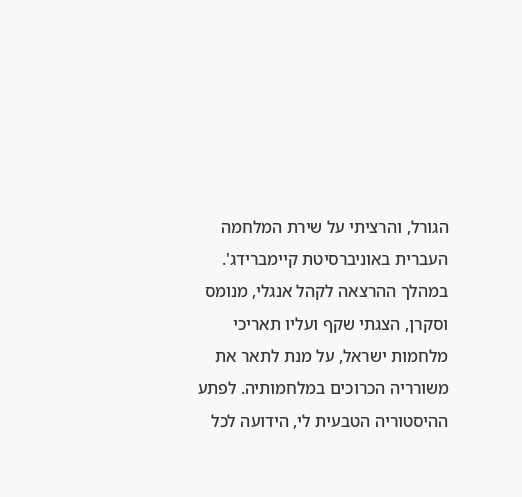הגורל, והרציתי על שירת המלחמה העברית באוניברסיטת קיימברידג'. במהלך ההרצאה לקהל אנגלי, מנומס וסקרן, הצגתי שקף ועליו תאריכי מלחמות ישראל, על מנת לתאר את משורריה הכרוכים במלחמותיה. לפתע ההיסטוריה הטבעית לי, הידועה לכל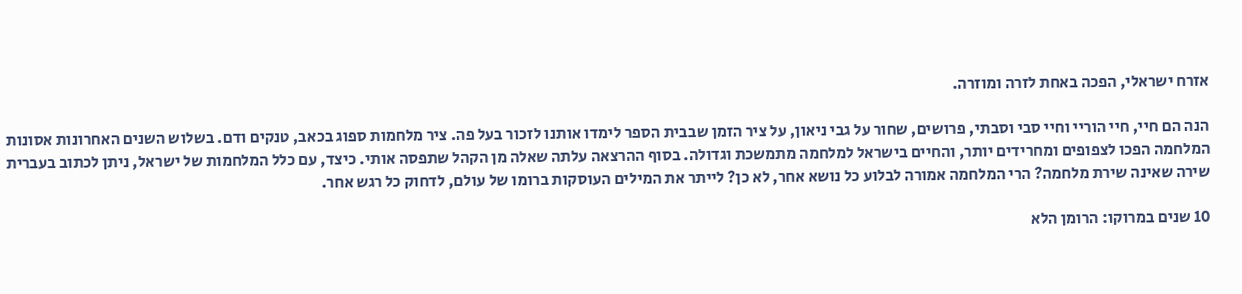אזרח ישראלי, הפכה באחת לזרה ומוזרה.

הנה הם חיי, חיי הוריי וחיי סבי וסבתי, פרושים, שחור על גבי ניאון, על ציר הזמן שבבית הספר לימדו אותנו לזכור בעל פה. ציר מלחמות ספוג בכאב, טנקים ודם. בשלוש השנים האחרונות אסונות המלחמה הפכו לצפופים ומחרידים יותר, והחיים בישראל למלחמה מתמשכת וגדולה. בסוף ההרצאה עלתה שאלה מן הקהל שתפסה אותי. כיצד, עם כלל המלחמות של ישראל, ניתן לכתוב בעברית שירה שאינה שירת מלחמה? הרי המלחמה אמורה לבלוע כל נושא אחר, לא כן? לייתר את המילים העוסקות ברומו של עולם, לדחוק כל רגש אחר.

10 שנים במרוקו: הרומן הלא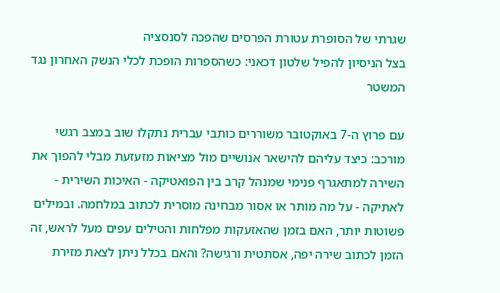שגרתי של הסופרת עטורת הפרסים שהפכה לסנסציה
בצל הניסיון להפיל שלטון דכאני: כשהספרות הופכת לכלי הנשק האחרון נגד המשטר

עם פרוץ ה-7 באוקטובר משוררים כותבי עברית נתקלו שוב במצב רגשי מורכב: כיצד עליהם להישאר אנושיים מול מציאות מזעזעת מבלי להפוך את השירה למתאגרף פנימי שמנהל קרב בין הפואטיקה - האיכות השירית - לאתיקה - על מה מותר או אסור מבחינה מוסרית לכתוב במלחמה. ובמילים פשוטות יותר, האם בזמן שהאזעקות מפלחות והטילים עפים מעל לראש, זה הזמן לכתוב שירה יפה, אסתטית ורגישה? והאם בכלל ניתן לצאת מזירת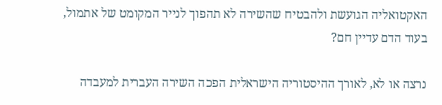האקטואליה הגועשת ולהבטיח שהשירה לא תהפוך לנייר המקומט של אתמול, בעוד הדם עדיין חם?

נרצה או לא, לאורך ההיסטוריה הישראלית הפכה השירה העברית למעבדה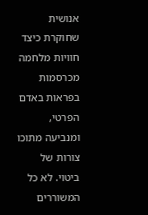אנושית שחוקרת כיצד חוויות מלחמה מכרסמות בפראות באדם הפרטי, ומנביעה מתוכו צורות של ביטוי. לא כל המשוררים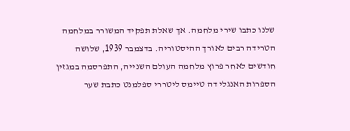שלנו כתבו שירי מלחמה. אך שאלת תפקיד המשורר במלחמה הטרידה רבים לאורך ההיסטוריה. בדצמבר 1939, שלושה חודשים לאחר פרוץ מלחמה העולם השנייה, התפרסמה במגזין הספרות האנגלי דה טיימס ליטררי ספלמנט כתבת שער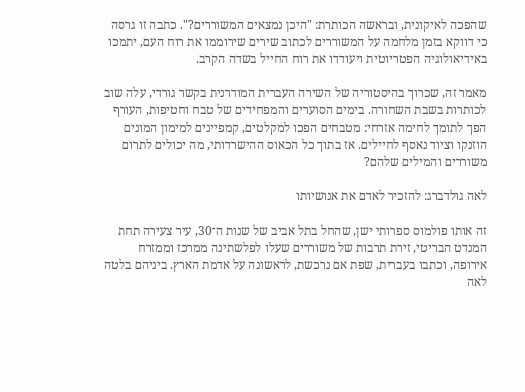שהפכה לאיקונית, ובראשה הכותרת: "היכן נמצאים המשוררים?". כתבה זו גרסה כי דווקא בזמן מלחמה על המשוררים לכתוב שירים שירוממו את רוח העם, יתמכו באידיאולוגיה הפטריוטית ויעודדו את רוח החייל בשדה הקרב.

מאמר זה, שכרוך בהיסטוריה של השירה העברית המודרנית בקשר גורדי, עלה שוב לכותרות בשבת השחורה. בימים הסוערים והמפחידים של טבח וחטיפות, העורף הפך לתומך לחימה אזרחי: מטבחים הפכו למקלטים, קמפיינים למימון המונים הוזנקו וציוד נאסף לחיילים. אז בתוך כל הכאוס ההישרדותי, מה יכולים לתרום משוררים והמילים שלהם?

לאה גולדברג: להזכיר לאדם את אנושיותו

זה אותו פולמוס ספרותי ישן, שהחל בתל אביב של שנות ה־30, עיר צעירה תחת המנדט הבריטי, זירת תרבות של משוררים שעלו לפלשתינה ממרכז וממזרח אירופה, וכתבו בעברית, שפת אם נרכשת, לראשונה על אדמת הארץ. ביניהם בלטה לאה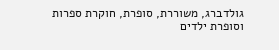גולדברג, משוררת, סופרת, חוקרת ספרות וסופרת ילדים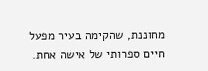מחוננת, שהקימה בעיר מפעל חיים ספרותי של אישה אחת.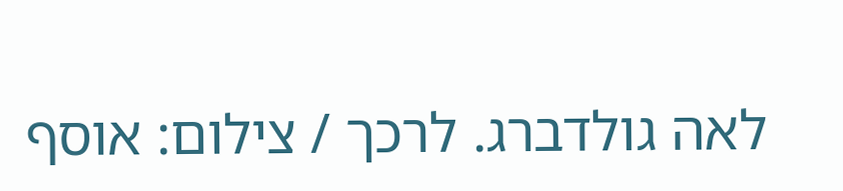לאה גולדברג. לרכך / צילום: אוסף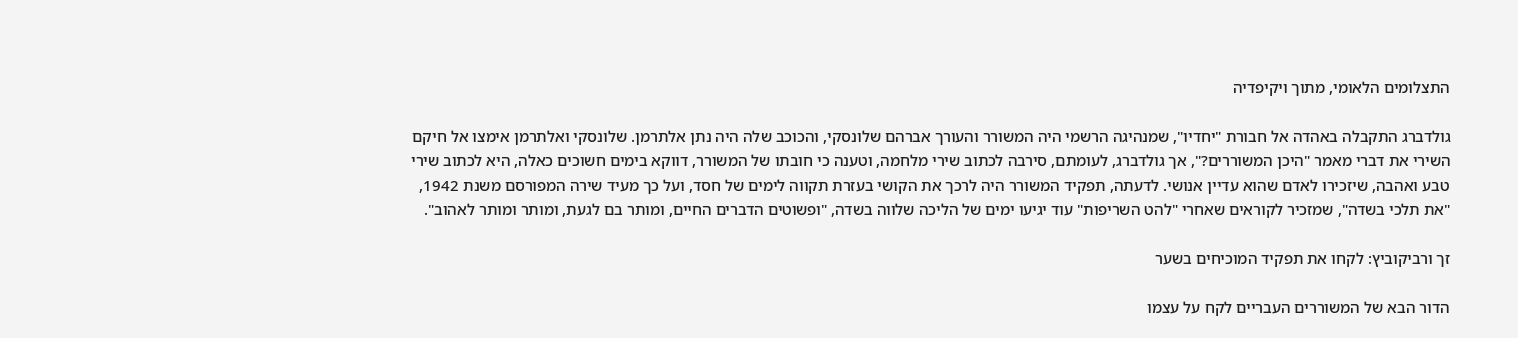התצלומים הלאומי, מתוך ויקיפדיה

גולדברג התקבלה באהדה אל חבורת "יחדיו", שמנהיגה הרשמי היה המשורר והעורך אברהם שלונסקי, והכוכב שלה היה נתן אלתרמן. שלונסקי ואלתרמן אימצו אל חיקם השירי את דברי מאמר "היכן המשוררים?", אך גולדברג, לעומתם, סירבה לכתוב שירי מלחמה, וטענה כי חובתו של המשורר, דווקא בימים חשוכים כאלה, היא לכתוב שירי טבע ואהבה, שיזכירו לאדם שהוא עדיין אנושי. לדעתה, תפקיד המשורר היה לרכך את הקושי בעזרת תקווה לימים של חסד, ועל כך מעיד שירה המפורסם משנת 1942, "את תלכי בשדה", שמזכיר לקוראים שאחרי "להט השריפות" עוד יגיעו ימים של הליכה שלווה בשדה, "ופשוטים הדברים החיים, ומותר בם לגעת, ומותר ומותר לאהוב".

זך ורביקוביץ: לקחו את תפקיד המוכיחים בשער

הדור הבא של המשוררים העבריים לקח על עצמו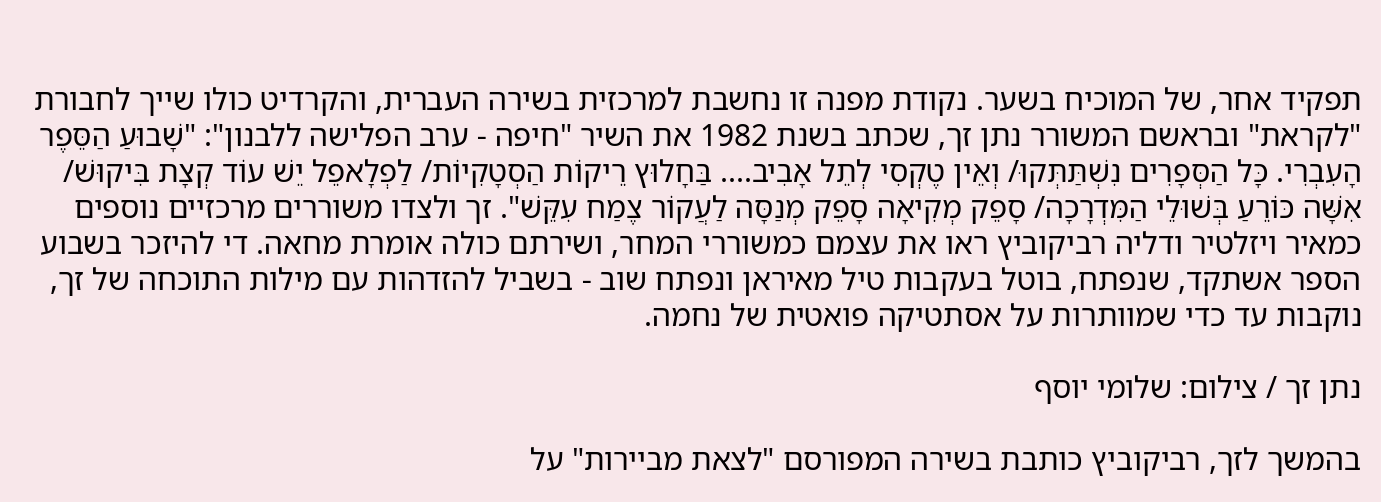תפקיד אחר, של המוכיח בשער. נקודת מפנה זו נחשבת למרכזית בשירה העברית, והקרדיט כולו שייך לחבורת "לקראת" ובראשם המשורר נתן זך, שכתב בשנת 1982 את השיר "חיפה - ערב הפלישה ללבנון": "שָׁבוּעַ הַסֵּפֶר הָעִבְרִי. כָּל הַסְּפָרִים נִשְׁתַּתְּקוּ/ וְאֵין טֶקְסִי לְתֵל אָבִיב.... בַּחָלוּץ רֵיקוֹת הַסְטָקִיוֹת/ לַפְלָאפֵל יֵשׁ עוֹד קְצָת בִּיקוּשׁ/ אִשָּׁה כּוֹרֵעַ בְּשׁוּלֵי הַמִּדְרָכָה/ סָפֵק מְקִיאָה סָפֵק מְנַסָּה לַעֲקוֹר צֶמַח עִקֵּשׁ". זך ולצדו משוררים מרכזיים נוספים כמאיר ויזלטיר ודליה רביקוביץ ראו את עצמם כמשוררי המחר, ושירתם כולה אומרת מחאה. די להיזכר בשבוע הספר אשתקד, שנפתח, בוטל בעקבות טיל מאיראן ונפתח שוב - בשביל להזדהות עם מילות התוכחה של זך, נוקבות עד כדי שמוותרות על אסתטיקה פואטית של נחמה.

נתן זך / צילום: שלומי יוסף

בהמשך לזך, רביקוביץ כותבת בשירה המפורסם "לצאת מביירות" על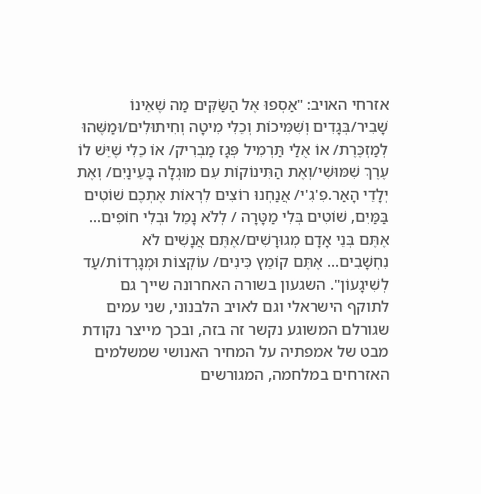אזרחי האויב: "אַסְפוּ אֶל הַשַּׂקִּים מַה שֶׁאֵינוֹ שָׁבִיר/בְּגָדִים וְשִׁמִּיכוֹת וְכֵלִי מִיטָה וְחִיתוּלִים/וּמַשֶּׁהוּ לְמַזְכֶּרֶת/ אוֹ אֻלַי תַּרְמִיל פְּגָז מַבְרִיק/ אוֹ כֵלִי שֶׁיֵּשׁ לוֹ עֶרֶךְ שִׁמּוּשִׁי/וְאֶת הַתִּינוֹקוֹת עִם מוּגְלָה בָּעֵינַיִם/ וְאֶת יְלָדֵי הָאַר.פִ'גִ'י/ אֲנַחְנוּ רוֹצִים לִרְאוֹת אֶתְכֶם שׁוֹטִים בַּמַּיִם, שׁוֹטִים בְּלִי מַטָּרָה / לְלֹא נָמֵל וּבְלִי חוֹפִים... אֶתֶּם בְּנֵי אָדָם מְגוּרָשִׁים/אֶתֶּם אֲנָשִׁים לֹא נִחְשָׁבִים... אֶתֶּם קוֹמֵץ כִּינִים/ עוֹקְצוֹת וּמְגָרְדוֹת/עַד לְשִׁיגָעוֹן". השגעון בשורה האחרונה שייך גם לתוקף הישראלי וגם לאויב הלבנוני, שני עמים שגורלם המשוגע נקשר זה בזה, ובכך מייצר נקודת מבט של אמפתיה על המחיר האנושי שמשלמים האזרחים במלחמה, המגורשים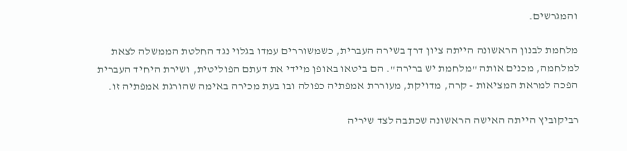והמגרשים.

מלחמת לבנון הראשונה הייתה ציון דרך בשירה העברית, כשמשוררים עמדו בגלוי נגד החלטת הממשלה לצאת למלחמה, מכנים אותה "מלחמת יש ברירה". הם ביטאו באופן מיידי את דעתם הפוליטית, ושירת היחיד העברית הפכה למראת המציאות - קרה, מדויקת, מעוררת אמפתיה כפולה ובו בעת מכירה באימה שהורגת אמפתיה זו.

רביקוביץ הייתה האישה הראשונה שכתבה לצד שיריה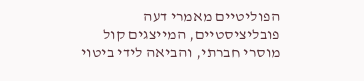הפוליטיים מאמרי דעה פובליציסטיים, המייצגים קול מוסרי חברתי, והביאה לידי ביטוי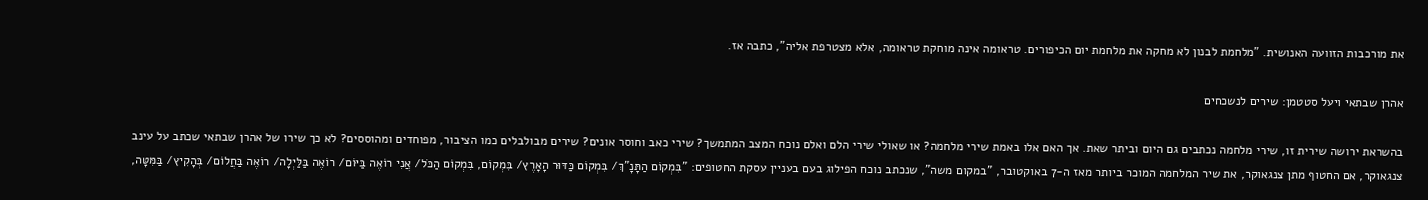את מורכבות הזוועה האנושית. "מלחמת לבנון לא מחקה את מלחמת יום הכיפורים. טראומה אינה מוחקת טראומה, אלא מצטרפת אליה", כתבה אז.

אהרן שבתאי ויעל סטטמן: שירים לנשכחים

בהשראת ירושה שירית זו, שירי מלחמה נכתבים גם היום וביתר שאת. אך האם אלו באמת שירי מלחמה? או שאולי שירי הלם ואלם נוכח המצב המתמשך? שירי כאב וחוסר אונים? שירים מבולבלים כמו הציבור, מפוחדים ומהוססים? לא כך שירו של אהרן שבתאי שכתב על עינב צנגאוקר, אם החטוף מתן צנגאוקר, את שיר המלחמה המוכר ביותר מאז ה-7 באוקטובר, "במקום משה", שנכתב נוכח הפילוג בעם בעניין עסקת החטופים: "בִּמְקוֹם הַתָּנָ"ךְ/ בִּמְקוֹם כַּדּוּר הָאָרֶץ/ בִּמְקוֹם, בִּמְקוֹם הַכֹּל/ אֲנִי רוֹאֶה בַּיּוֹם/ רוֹאֶה בַּלַּיְלָה/ רוֹאֶה בַּחֲלוֹם/ בְּהָקִיץ/ בַּמִּטָּה,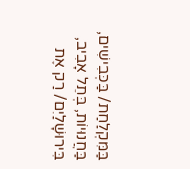בַּמִּקְלַחַת/ בַּכְּבִישִׁים, בַּחֲנוּיוֹת, בְּתֵל אָבִיב, בִּירוּשָׁלַיִם/ רַק אֶת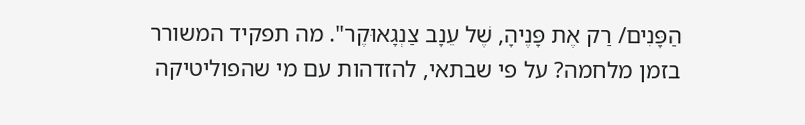הַפָּנִים/ רַק אֶת פָּנֶיהָ, שֶׁל עֵנָב צַנְגָאוּקֶר". מה תפקיד המשורר בזמן מלחמה? על פי שבתאי, להזדהות עם מי שהפוליטיקה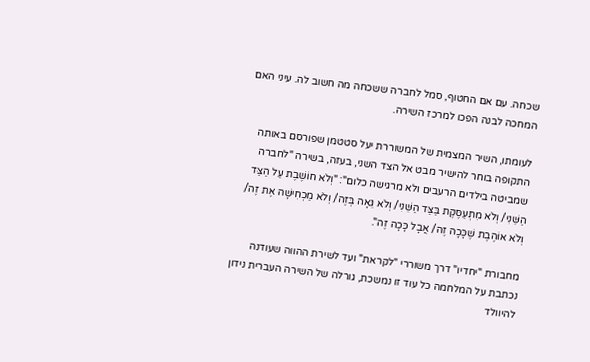שכחה. עם אם החטוף, סמל לחברה ששכחה מה חשוב לה. עיני האם המחכה לבנה הפכו למרכז השירה.

לעומתו, השיר המצמית של המשוררת יעל סטטמן שפורסם באותה התקופה בוחר להישיר מבט אל הצד השני, בעזה, בשירה "לחברה שמביטה בילדים הרעבים ולא מרגישה כלום": "וְלֹא חוֹשֶׁבֶת עַל הַצַּד הַשֵּׁנִי/ וְלֹא מִתְעַסֶּקֶת בַּצַּד הַשֵּׁנִי/ וְלֹא גֵּאָה בְּזֶה/ וְלֹא מַכְחִישָׁה אֶת זֶה/ וְלֹא אוֹהֶבֶת שֶׁכָּכָה זֶה/ אֲבָל כָּכָה זֶה".

מחבורת "יחדיו" דרך משוררי "לקראת" ועד לשירת ההווה שעודנה נכתבת על המלחמה כל עוד זו נמשכת, גורלה של השירה העברית נידון להיוולד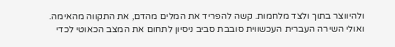ולהיווצר בתוך ולצד מלחמות. קשה להפריד את המלים מהדם, את התקווה מהאימה. ואולי השירה העברית העכשווית סובבת סביב ניסיון לתחום את המצב הכאוטי לכדי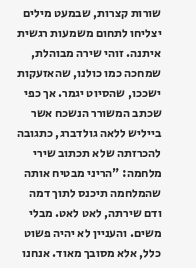שורות קצרות, שבמעט מילים יצליחו לתחום משמעות רגשית איתנה. זוהי שירה מבוהלת, שמחכה כמו כולנו, שהאזעקות ישככו, שהסיוט יגמר. אך כפי שכתב המשורר הנשכח אשר בייליש ללאה גולדברג, כתגובה להכרזתה שלא תכתוב שירי מלחמה: "הריני מבטיח אותה שהמלחמה תיכנס לתוך דמה ודם שירתה, לאט לאט. מבלי משים. והעניין לא יהיה פשוט כלל, אלא מסובך מאוד. אנחנו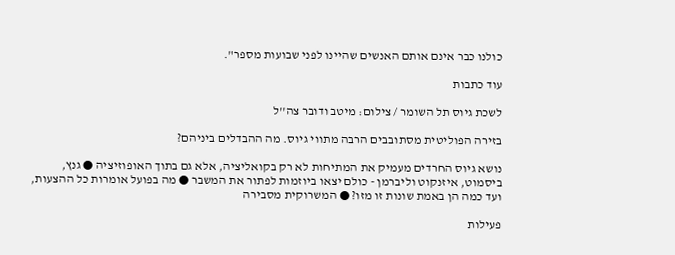כולנו כבר אינם אותם האנשים שהיינו לפני שבועות מספר".

עוד כתבות

לשכת גיוס תל השומר / צילום: מיטב ודובר צה''ל

בזירה הפוליטית מסתובבים הרבה מתווי גיוס. מה ההבדלים ביניהם?

נושא גיוס החרדים מעמיק את המתיחות לא רק בקואליציה, אלא גם בתוך האופוזיציה ● גנץ, ביסמוט, איזנקוט וליברמן - כולם יצאו ביוזמות לפתור את המשבר ● מה בפועל אומרות כל ההצעות, ועד כמה הן באמת שונות זו מזו? ● המשרוקית מסבירה

פעילות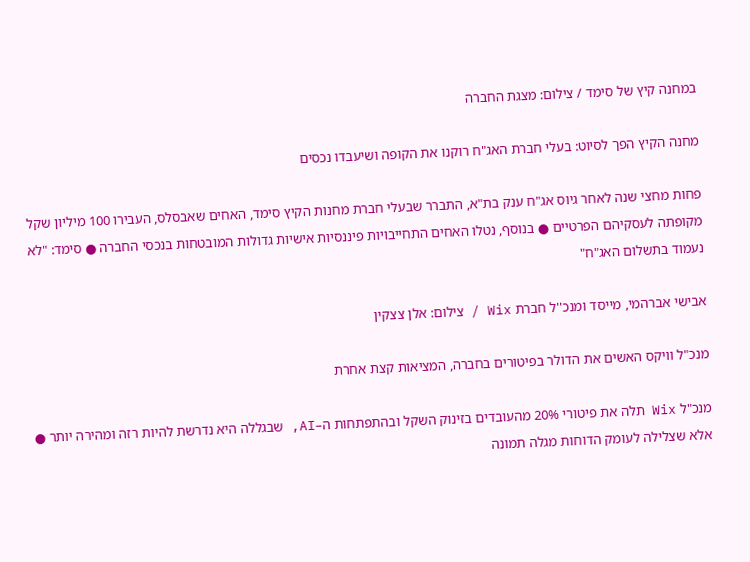במחנה קיץ של סימד / צילום: מצגת החברה

מחנה הקיץ הפך לסיוט: בעלי חברת האג"ח רוקנו את הקופה ושיעבדו נכסים

פחות מחצי שנה לאחר גיוס אג"ח ענק בת"א, התברר שבעלי חברת מחנות הקיץ סימד, האחים שאבסלס, העבירו 100 מיליון שקל מקופתה לעסקיהם הפרטיים ● בנוסף, נטלו האחים התחייבויות פיננסיות אישיות גדולות המובטחות בנכסי החברה ● סימד: "לא נעמוד בתשלום האג"ח"

אבישי אברהמי, מייסד ומנכ''ל חברת Wix / צילום: אלן צצקין

מנכ"ל וויקס האשים את הדולר בפיטורים בחברה, המציאות קצת אחרת

מנכ"ל Wix תלה את פיטורי 20% מהעובדים בזינוק השקל ובהתפתחות ה–AI, שבגללה היא נדרשת להיות רזה ומהירה יותר ● אלא שצלילה לעומק הדוחות מגלה תמונה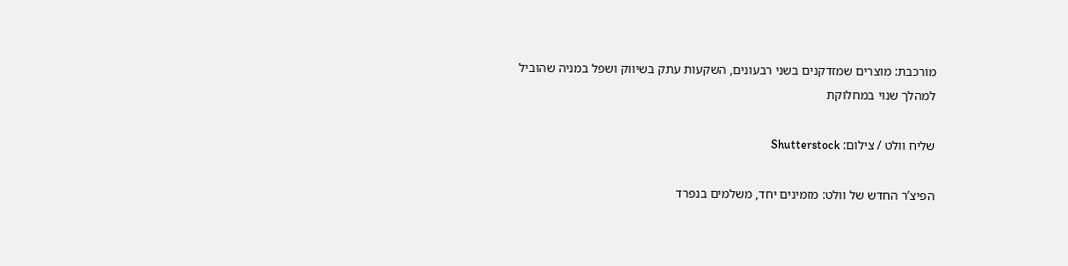מורכבת: מוצרים שמזדקנים בשני רבעונים, השקעות עתק בשיווק ושפל במניה שהוביל למהלך שנוי במחלוקת

שליח וולט / צילום: Shutterstock

הפיצ’ר החדש של וולט: מזמינים יחד, משלמים בנפרד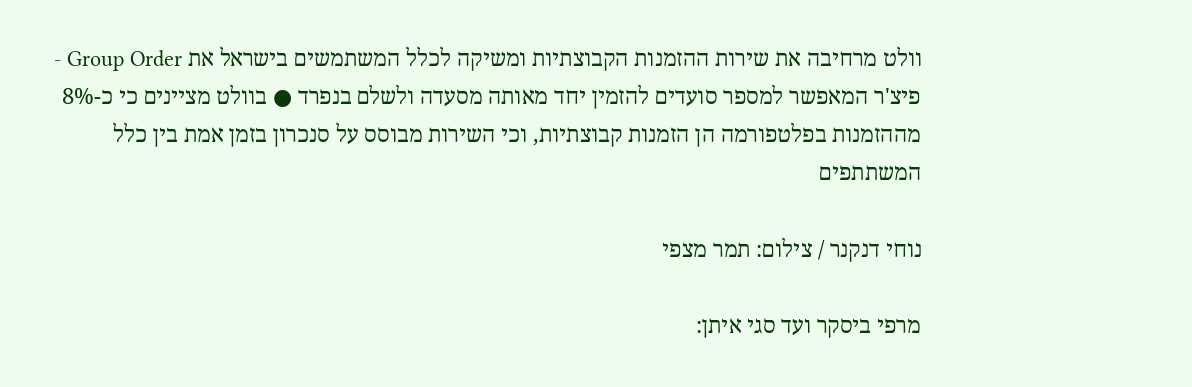וולט מרחיבה את שירות ההזמנות הקבוצתיות ומשיקה לכלל המשתמשים בישראל את Group Order - פיצ'ר המאפשר למספר סועדים להזמין יחד מאותה מסעדה ולשלם בנפרד ● בוולט מציינים כי כ-8% מההזמנות בפלטפורמה הן הזמנות קבוצתיות, וכי השירות מבוסס על סנכרון בזמן אמת בין כלל המשתתפים

נוחי דנקנר / צילום: תמר מצפי

מרפי ביסקר ועד סגי איתן: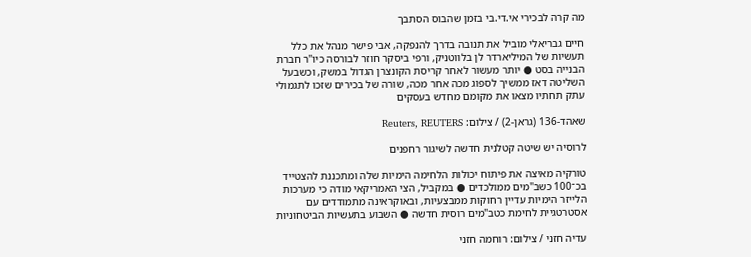מה קרה לבכירי אי.די.בי בזמן שהבוס הסתבך

חיים גבריאלי מוביל את תנובה בדרך להנפקה, אבי פישר מנהל את כלל תעשיות של המיליארדר לן בלווטניק, ורפי ביסקר חוזר לבורסה כיו"ר חברת הבנייה בסט ● יותר מעשור לאחר קריסת הקונצרן הגדול במשק, וכשבעל השליטה דאז ממשיך לספוג מכה אחר מכה, שורה של בכירים שזכו לתגמולי עתק תחתיו מצאו את מקומם מחדש בעסקים

שאהד-136 (גראן-2) / צילום: Reuters, REUTERS

לרוסיה יש שיטה קטלנית חדשה לשיגור רחפנים

טורקיה מאיצה את פיתוח יכולות הלחימה הימיות שלה ומתכננת להצטייד בכ־100 כשב"מים ממולכדים ● במקביל, הצי האמריקאי מודה כי מערכות הלייזר הימיות עדיין רחוקות ממבצעיות, ובאוקראינה מתמודדים עם אסטרטגיית לחימת כטב"מים רוסית חדשה ● השבוע בתעשיות הביטחוניות

עדיה חזני / צילום: רוחמה חזני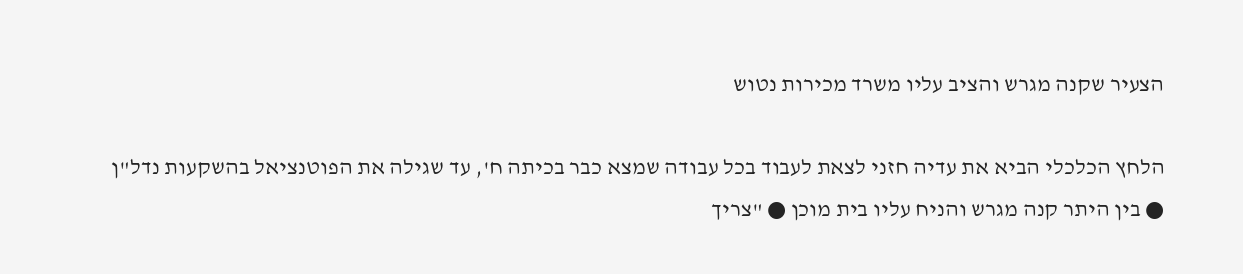הצעיר שקנה מגרש והציב עליו משרד מכירות נטוש

הלחץ הכלכלי הביא את עדיה חזני לצאת לעבוד בכל עבודה שמצא כבר בכיתה ח', עד שגילה את הפוטנציאל בהשקעות נדל"ן ● בין היתר קנה מגרש והניח עליו בית מוכן ● "צריך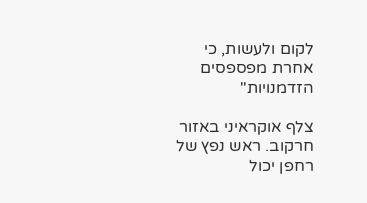לקום ולעשות, כי אחרת מפספסים הזדמנויות"

צלף אוקראיני באזור חרקוב. ראש נפץ של רחפן יכול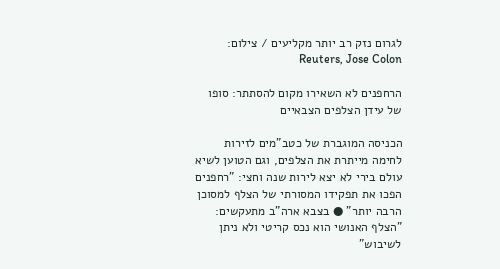לגרום נזק רב יותר מקליעים / צילום: Reuters, Jose Colon

הרחפנים לא השאירו מקום להסתתר: סופו של עידן הצלפים הצבאיים

הכניסה המוגברת של כטב"מים לזירות לחימה מייתרת את הצלפים, וגם הטוען לשיא עולם בירי לא יצא לירות שנה וחצי: "רחפנים הפכו את תפקידו המסורתי של הצלף למסוכן הרבה יותר" ● בצבא ארה"ב מתעקשים: "הצלף האנושי הוא נכס קריטי ולא ניתן לשיבוש"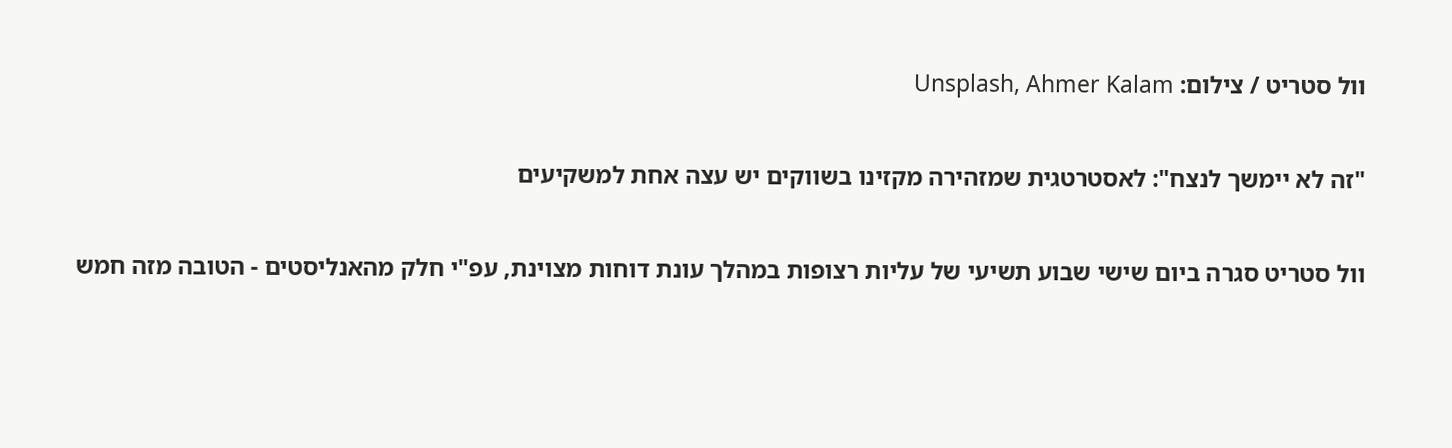וול סטריט / צילום: Unsplash, Ahmer Kalam

"זה לא יימשך לנצח": לאסטרטגית שמזהירה מקזינו בשווקים יש עצה אחת למשקיעים

וול סטריט סגרה ביום שישי שבוע תשיעי של עליות רצופות במהלך עונת דוחות מצוינת, עפ"י חלק מהאנליסטים - הטובה מזה חמש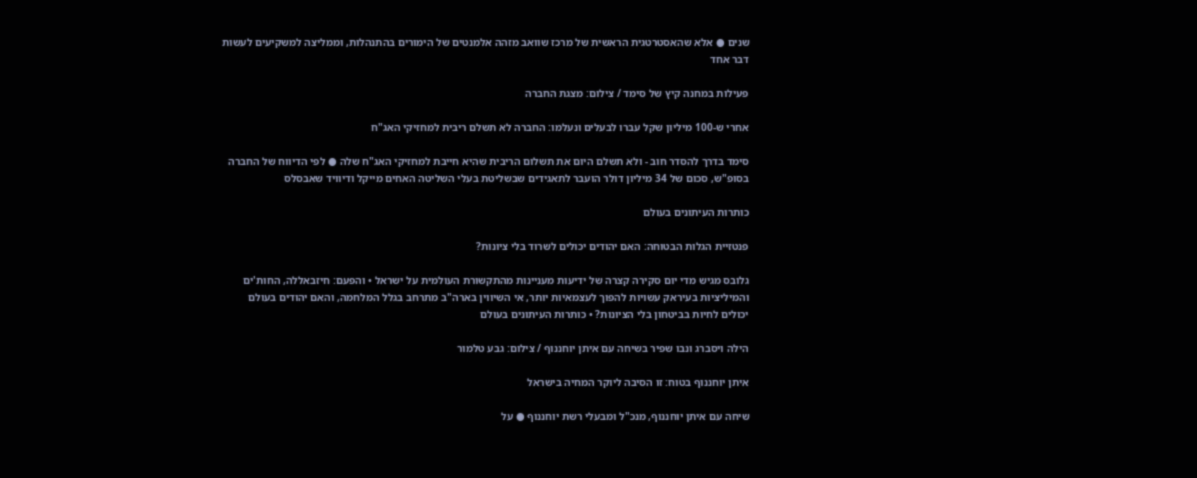שנים ● אלא שהאסטרטגית הראשית של מרכז שוואב מזהה אלמנטים של הימורים בהתנהלות, וממליצה למשקיעים לעשות דבר אחד

פעילות במחנה קיץ של סימד / צילום: מצגת החברה

אחרי ש-100 מיליון שקל עברו לבעלים ונעלמו: החברה לא תשלם ריבית למחזיקי האג"ח

סימד בדרך להסדר חוב - ולא תשלם היום את תשלום הריבית שהיא חייבת למחזיקי האג"ח שלה ● לפי הדיווח של החברה בסופ"ש, סכום של 34 מיליון דולר הועבר לתאגידים שבשליטת בעלי השליטה האחים מייקל ודיוויד שאבסלס

כותרות העיתונים בעולם

פנטזיית הגלות הבטוחה: האם יהודים יכולים לשרוד בלי ציונות?

גלובס מגיש מדי יום סקירה קצרה של ידיעות מעניינות מהתקשורת העולמית על ישראל • והפעם: חיזבאללה, החות'ים והמיליציות בעיראק עשויות להפוך לעצמאיות יותר, אי השיווין בארה"ב מתרחב בגלל המלחמה, והאם יהודים בעולם יכולים לחיות בביטחון בלי הציונות? • כותרות העיתונים בעולם

הילה ויסברג ונבו שפיר בשיחה עם איתן יוחננוף / צילום: גבע טלמור

איתן יוחננוף בטוח: זו הסיבה ליוקר המחיה בישראל

שיחה עם איתן יוחננוף, מנכ"ל ומבעלי רשת יוחננוף ● על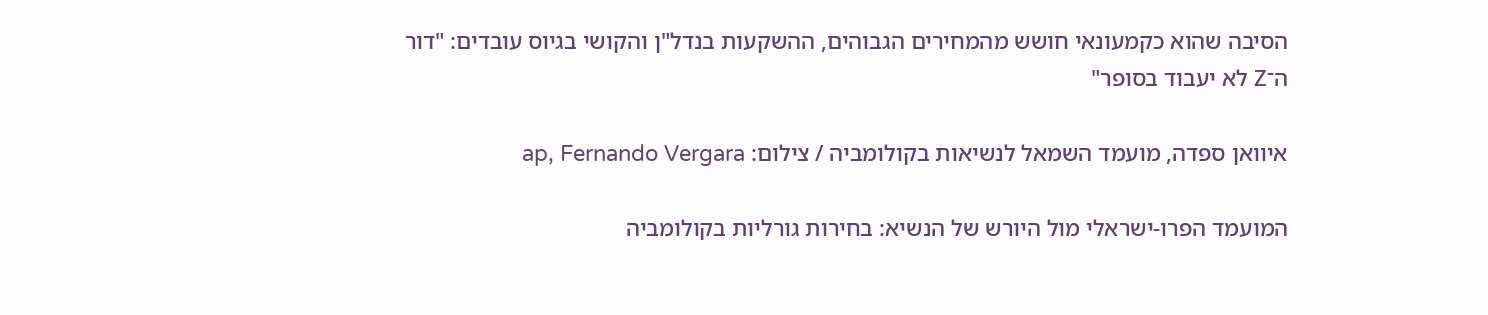הסיבה שהוא כקמעונאי חושש מהמחירים הגבוהים, ההשקעות בנדל"ן והקושי בגיוס עובדים: "דור ה־Z לא יעבוד בסופר"

איוואן ספדה, מועמד השמאל לנשיאות בקולומביה / צילום: ap, Fernando Vergara

המועמד הפרו-ישראלי מול היורש של הנשיא: בחירות גורליות בקולומביה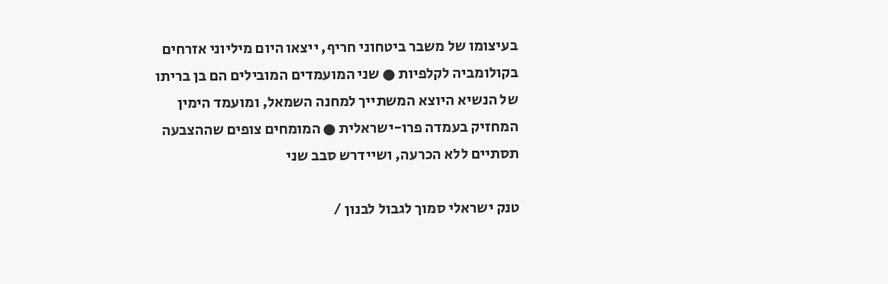בעיצומו של משבר ביטחוני חריף, ייצאו היום מיליוני אזרחים בקולומביה לקלפיות ● שני המועמדים המובילים הם בן בריתו של הנשיא היוצא המשתייך למחנה השמאל, ומועמד הימין המחזיק בעמדה פרו-ישראלית ● המומחים צופים שההצבעה תסתיים ללא הכרעה, ושיידרש סבב שני

טנק ישראלי סמוך לגבול לבנון /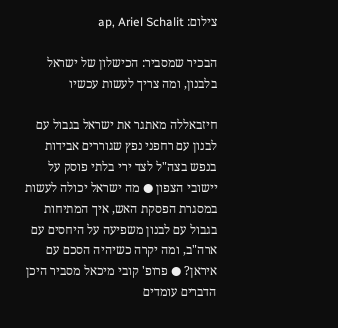צילום: ap, Ariel Schalit

הבכיר שמסביר: הכישלון של ישראל בלבנון, ומה צריך לעשות עכשיו

חיזבאללה מאתגר את ישראל בגבול עם לבנון עם רחפני נפץ שגוררים אבידות בנפש בצה"ל לצד ירי בלתי פוסק על יישובי הצפון ● מה ישראל יכולה לעשות במסגרת הפסקת האש, איך המתיחות בגבול עם לבנון משפיעה על היחסים עם ארה"ב, ומה יקרה כשיהיה הסכם עם איראן? ● פרופ' קובי מיכאל מסביר היכן הדברים עומדים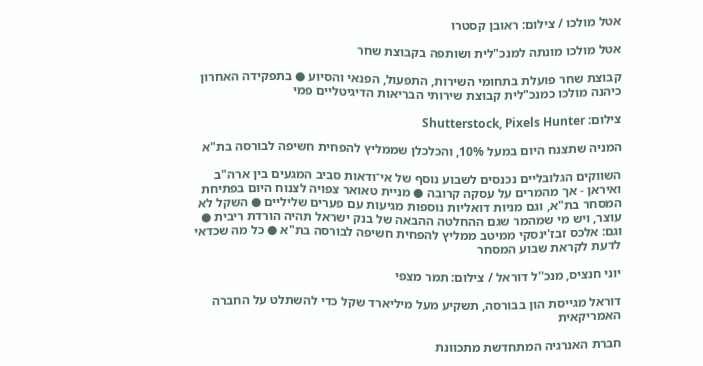אטל מולכו / צילום: ראובן קסטרו

אטל מולכו מונתה למנכ"לית ושותפה בקבוצת שחר

קבוצת שחר פועלת בתחומי השירות, התפעול, הפנאי והסיוע ● בתפקידה האחרון כיהנה מולכו כמנכ"לית קבוצת שירותי הבריאות הדיגיטליים פמי

צילום: Shutterstock, Pixels Hunter

המניה שתצנח היום במעל 10%, והכלכלן שממליץ להפחית חשיפה לבורסה בת"א

השווקים הגלובליים נכנסים לשבוע נוסף של אי־ודאות סביב המגעים בין ארה"ב ואיראן - אך מהמרים על עסקה קרובה ● מניית טאואר צפויה לצנוח היום בפתיחת המסחר בת"א, וגם מניות דואליות נוספות מגיעות עם פערים שליליים ● השקל לא עוצר, ויש מי שמהמר שגם ההחלטה ההבאה של בנק ישראל תהיה הורדת ריבית ● וגם: אלכס זבז'ינסקי ממיטב ממליץ להפחית חשיפה לבורסה בת"א ● כל מה שכדאי לדעת לקראת שבוע המסחר

יוני חנציס, מנכ''ל דוראל / צילום: תמר מצפי

דוראל מגייסת הון בבורסה, תשקיע מעל מיליארד שקל כדי להשתלט על החברה האמריקאית

חברת האנרגיה המתחדשת מתכוונת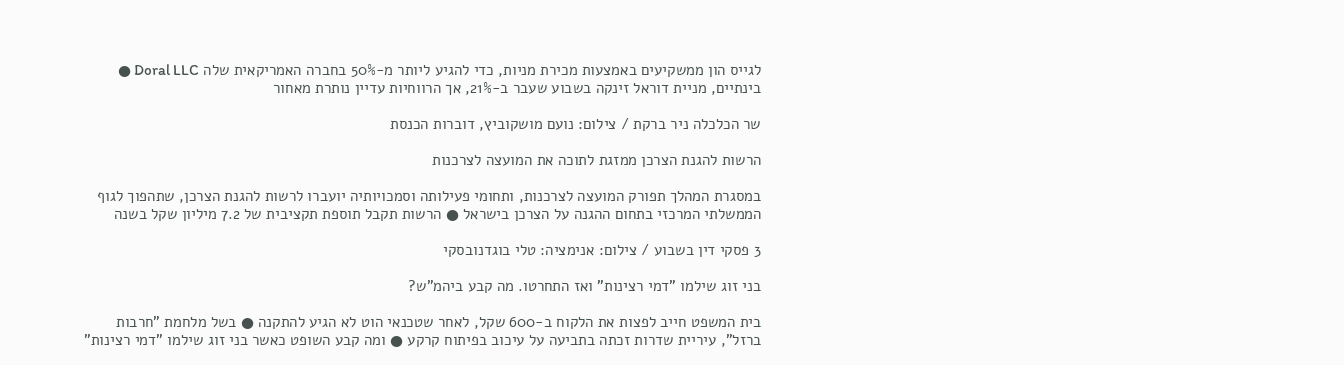לגייס הון ממשקיעים באמצעות מכירת מניות, כדי להגיע ליותר מ-50% בחברה האמריקאית שלה Doral LLC ● בינתיים, מניית דוראל זינקה בשבוע שעבר ב-21%, אך הרווחיות עדיין נותרת מאחור

שר הכלכלה ניר ברקת / צילום: נועם מושקוביץ, דוברות הכנסת

הרשות להגנת הצרכן ממזגת לתוכה את המועצה לצרכנות

במסגרת המהלך תפורק המועצה לצרכנות, ותחומי פעילותה וסמכויותיה יועברו לרשות להגנת הצרכן, שתהפוך לגוף הממשלתי המרכזי בתחום ההגנה על הצרכן בישראל ● הרשות תקבל תוספת תקציבית של 7.2 מיליון שקל בשנה

3 פסקי דין בשבוע / צילום: אנימציה: טלי בוגדנובסקי

בני זוג שילמו "דמי רצינות" ואז התחרטו. מה קבע ביהמ"ש?

בית המשפט חייב לפצות את הלקוח ב-600 שקל, לאחר שטכנאי הוט לא הגיע להתקנה ● בשל מלחמת "חרבות ברזל", עיריית שדרות זכתה בתביעה על עיכוב בפיתוח קרקע ● ומה קבע השופט כאשר בני זוג שילמו "דמי רצינות"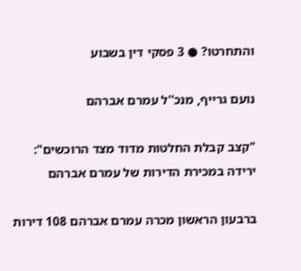והתחרטו? ● 3 פסקי דין בשבוע

נועם גרייף, מנכ''ל עמרם אברהם

"קצב קבלת החלטות מדוד מצד הרוכשים": ירידה במכירת הדירות של עמרם אברהם

ברבעון הראשון מכרה עמרם אברהם 108 דירות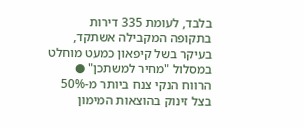בלבד, לעומת 335 דירות בתקופה המקבילה אשתקד, בעיקר בשל קיפאון כמעט מוחלט במסלול "מחיר למשתכן" ● הרווח הנקי צנח ביותר מ-50% בצל זינוק בהוצאות המימון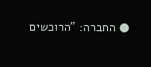● החברה: "הרוכשים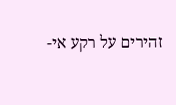זהירים על רקע אי-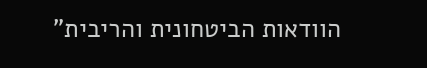הוודאות הביטחונית והריבית"